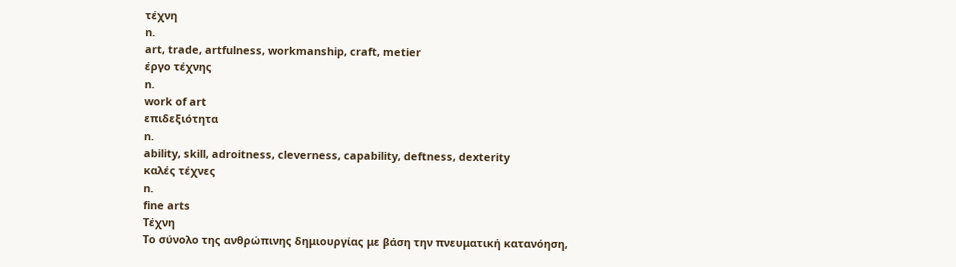τέχνη
n.
art, trade, artfulness, workmanship, craft, metier
έργο τέχνης
n.
work of art
επιδεξιότητα
n.
ability, skill, adroitness, cleverness, capability, deftness, dexterity
καλές τέχνες
n.
fine arts
Τέχνη
Το σύνολο της ανθρώπινης δημιουργίας με βάση την πνευματική κατανόηση,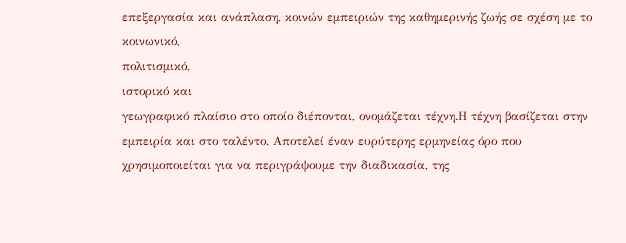επεξεργασία και ανάπλαση, κοινών εμπειριών της καθημερινής ζωής σε σχέση με το κοινωνικό,
πολιτισμικό,
ιστορικό και
γεωγραφικό πλαίσιο στο οποίο διέπονται, ονομάζεται τέχνη.Η τέχνη βασίζεται στην εμπειρία και στο ταλέντο. Αποτελεί έναν ευρύτερης ερμηνείας όρο που χρησιμοποιείται για να περιγράψουμε την διαδικασία, της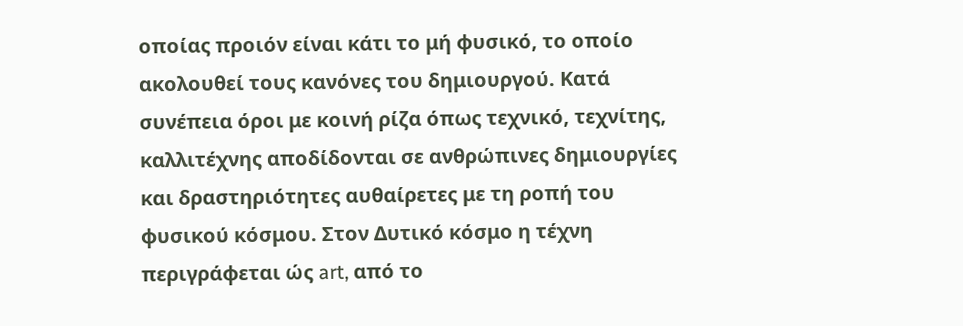οποίας προιόν είναι κάτι το μή φυσικό, το οποίο ακολουθεί τους κανόνες του δημιουργού. Κατά συνέπεια όροι με κοινή ρίζα όπως τεχνικό, τεχνίτης, καλλιτέχνης αποδίδονται σε ανθρώπινες δημιουργίες και δραστηριότητες αυθαίρετες με τη ροπή του φυσικού κόσμου. Στον Δυτικό κόσμο η τέχνη περιγράφεται ώς art, από το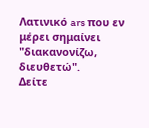Λατινικό ars που εν μέρει σημαίνει "διακανονίζω, διευθετώ".
Δείτε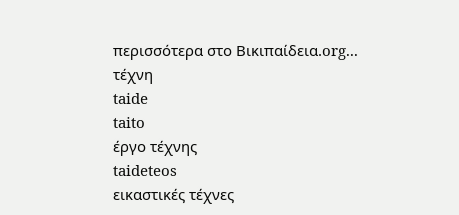περισσότερα στο Βικιπαίδεια.org...
τέχνη
taide
taito
έργο τέχνης
taideteos
εικαστικές τέχνες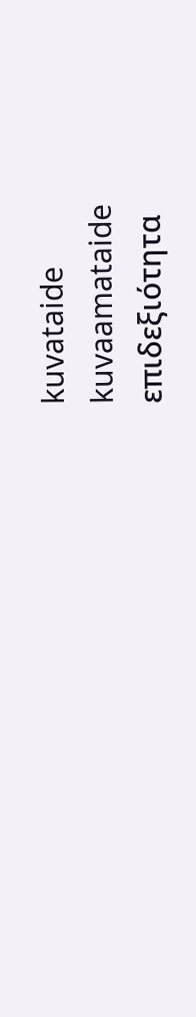kuvataide
kuvaamataide
επιδεξιότητα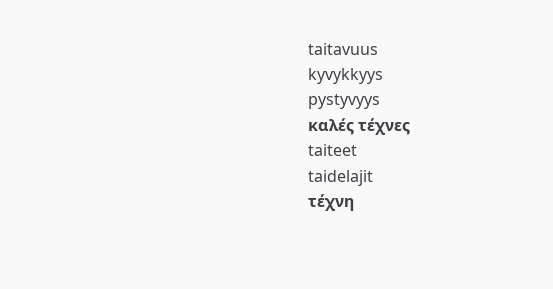taitavuus
kyvykkyys
pystyvyys
καλές τέχνες
taiteet
taidelajit
τέχνη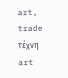art, trade
τέχνη
art